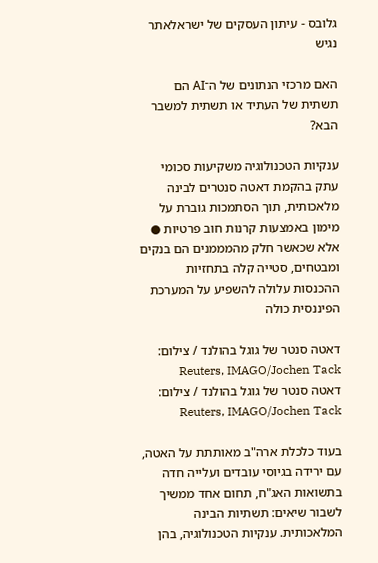גלובס - עיתון העסקים של ישראלאתר נגיש

האם מרכזי הנתונים של ה־AI הם תשתית של העתיד או תשתית למשבר הבא?

ענקיות הטכנולוגיה משקיעות סכומי עתק בהקמת דאטה סנטרים לבינה מלאכותית, תוך הסתמכות גוברת על מימון באמצעות קרנות חוב פרטיות ● אלא שכאשר חלק מהמממנים הם בנקים ומבטחים, סטייה קלה בתחזיות ההכנסות עלולה להשפיע על המערכת הפיננסית כולה

דאטה סנטר של גוגל בהולנד / צילום: Reuters, IMAGO/Jochen Tack
דאטה סנטר של גוגל בהולנד / צילום: Reuters, IMAGO/Jochen Tack

בעוד כלכלת ארה"ב מאותתת על האטה, עם ירידה בגיוסי עובדים ועלייה חדה בתשואות האג"ח, תחום אחד ממשיך לשבור שיאים: תשתיות הבינה המלאכותית. ענקיות הטכנולוגיה, בהן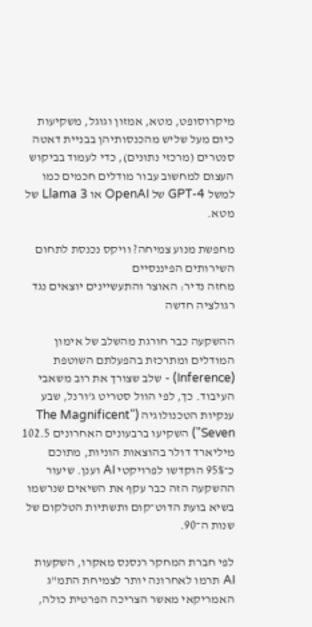מיקרוסופט, מטא, אמזון וגוגל, משקיעות כיום מעל שליש מהכנסותיהן בבניית דאטה סנטרים (מרכזי נתונים), כדי לעמוד בביקוש העצום למחשוב עבור מודלים חכמים כמו למשל GPT-4 של OpenAI או Llama 3 של מטא.

מחפשת מנוע צמיחה? וויקס נכנסת לתחום השירותים הפיננסיים
מחזה נדיר: האוצר והתעשיינים יוצאים נגד רגולציה חדשה

ההשקעה כבר חורגת מהשלב של אימון המודלים ומתרכזת בהפעלתם השוטפת (Inference) - שלב שצורך את רוב משאבי העיבוד. כך, לפי הוול סטריט ג'ורנל, שבע ענקיות הטכנולוגיה ("The Magnificent Seven") השקיעו ברבעונים האחרונים 102.5 מיליארד דולר בהוצאות הוניות, מתוכם כ־95% הוקדשו לפרויקטי AI וענן. שיעור ההשקעה הזה כבר עקף את השיאים שנרשמו בשיא בועת הדוט־קום ותשתיות הטלקום של שנות ה־90.

לפי חברת המחקר רנסנס מאקרו, השקעות AI תרמו לאחרונה יותר לצמיחת התמ"ג האמריקאי מאשר הצריכה הפרטית כולה,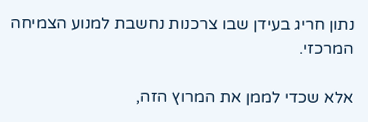נתון חריג בעידן שבו צרכנות נחשבת למנוע הצמיחה המרכזי.

אלא שכדי לממן את המרוץ הזה,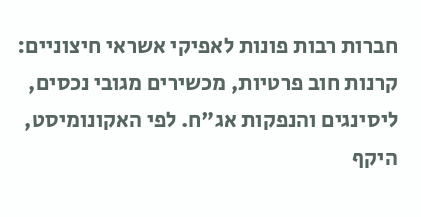חברות רבות פונות לאפיקי אשראי חיצוניים: קרנות חוב פרטיות, מכשירים מגובי נכסים, ליסינגים והנפקות אג"ח. לפי האקונומיסט, היקף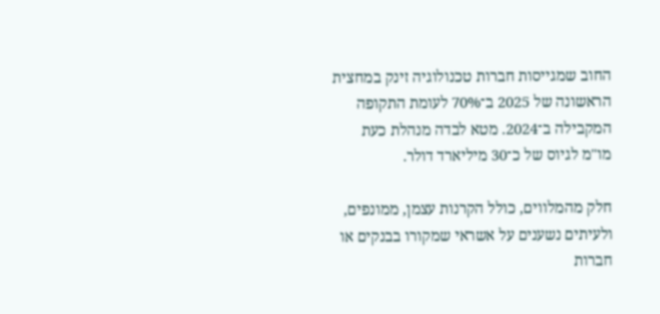החוב שמגייסות חברות טכנולוגיה זינק במחצית הראשונה של 2025 ב־70% לעומת התקופה המקבילה ב־2024. מטא לבדה מנהלת כעת מו"מ לגיוס של כ־30 מיליארד דולר.

חלק מהמלווים, כולל הקרנות עצמן, ממונפים, ולעיתים נשענים על אשראי שמקורו בבנקים או חברות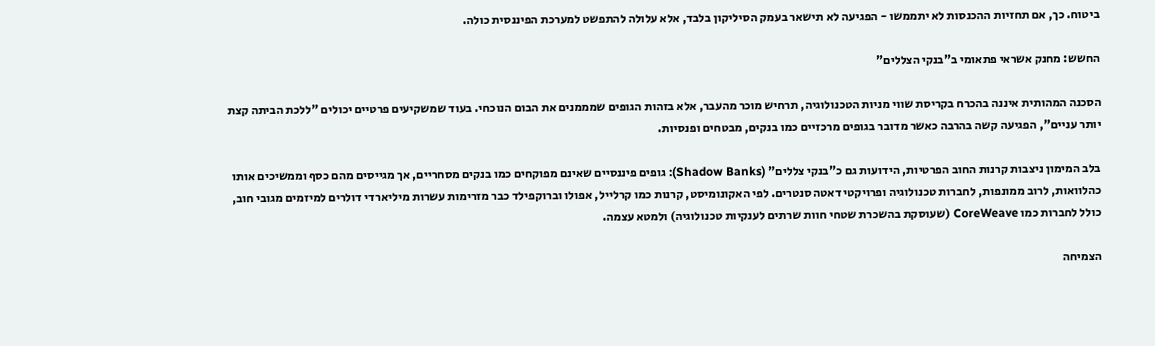ביטוח. כך, אם תחזיות ההכנסות לא יתממשו - הפגיעה לא תישאר בעמק הסיליקון בלבד, אלא עלולה להתפשט למערכת הפיננסית כולה.

החשש: מחנק אשראי פתאומי ב"בנקי הצללים"

הסכנה המהותית איננה בהכרח בקריסת שווי מניות הטכנולוגיה, תרחיש מוכר מהעבר, אלא בזהות הגופים שמממנים את הבום הנוכחי. בעוד שמשקיעים פרטיים יכולים "ללכת הביתה קצת יותר עניים", הפגיעה קשה בהרבה כאשר מדובר בגופים מרכזיים כמו בנקים, מבטחים ופנסיות.

בלב המימון ניצבות קרנות החוב הפרטיות, הידועות גם כ"בנקי צללים" (Shadow Banks): גופים פיננסיים שאינם מפוקחים כמו בנקים מסחריים, אך מגייסים מהם כסף וממשיכים אותו כהלוואות, לרוב ממונפות, לחברות טכנולוגיה ופרויקטי דאטה סנטרים. לפי האקונומיסט, קרנות כמו קרלייל, אפולו וברוקפילד כבר מזרימות עשרות מיליארדי דולרים למיזמים מגובי חוב, כולל לחברות כמו CoreWeave (שעוסקת בהשכרת שטחי חוות שרתים לענקיות טכנולוגיה) ולמטא עצמה.

הצמיחה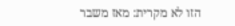הזו לא מקרית: מאז משבר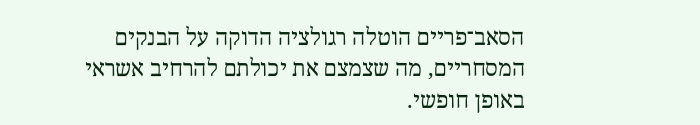הסאב־פריים הוטלה רגולציה הדוקה על הבנקים המסחריים, מה שצמצם את יכולתם להרחיב אשראי באופן חופשי.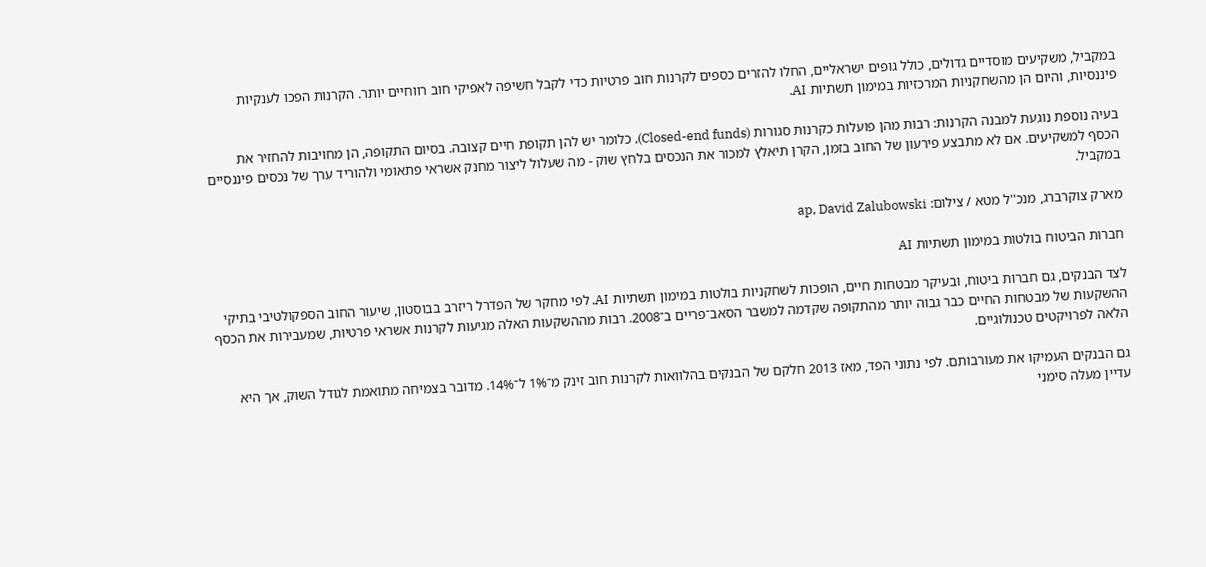במקביל, משקיעים מוסדיים גדולים, כולל גופים ישראליים, החלו להזרים כספים לקרנות חוב פרטיות כדי לקבל חשיפה לאפיקי חוב רווחיים יותר. הקרנות הפכו לענקיות פיננסיות, והיום הן מהשחקניות המרכזיות במימון תשתיות AI.

בעיה נוספת נוגעת למבנה הקרנות: רבות מהן פועלות כקרנות סגורות (Closed-end funds), כלומר יש להן תקופת חיים קצובה. בסיום התקופה, הן מחויבות להחזיר את הכסף למשקיעים. אם לא מתבצע פירעון של החוב בזמן, הקרן תיאלץ למכור את הנכסים בלחץ שוק - מה שעלול ליצור מחנק אשראי פתאומי ולהוריד ערך של נכסים פיננסיים במקביל.

מארק צוקרברג, מנכ''ל מטא / צילום: ap, David Zalubowski

חברות הביטוח בולטות במימון תשתיות AI

לצד הבנקים, גם חברות ביטוח, ובעיקר מבטחות חיים, הופכות לשחקניות בולטות במימון תשתיות AI. לפי מחקר של הפדרל ריזרב בבוסטון, שיעור החוב הספקולטיבי בתיקי ההשקעות של מבטחות החיים כבר גבוה יותר מהתקופה שקדמה למשבר הסאב־פריים ב־2008. רבות מההשקעות האלה מגיעות לקרנות אשראי פרטיות, שמעבירות את הכסף הלאה לפרויקטים טכנולוגיים.

גם הבנקים העמיקו את מעורבותם. לפי נתוני הפד, מאז 2013 חלקם של הבנקים בהלוואות לקרנות חוב זינק מ־1% ל־14%. מדובר בצמיחה מתואמת לגודל השוק, אך היא עדיין מעלה סימני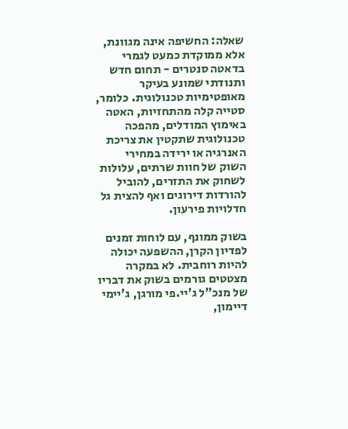שאלה: החשיפה אינה מגוונת, אלא ממוקדת כמעט לגמרי בדאטה סנטרים - תחום חדש ותנודתי שמונע בעיקר מאופטימיות טכנולוגית. כלומר, סטייה קלה מהתחזיות, האטה באימוץ המודלים, מהפכה טכנולוגית שתקטין את צריכת האנרגיה או ירידה במחירי השוק של חוות שרתים, עלולות לשחוק את התזרים, להוביל להורדות דירוגים ואף להצית גל חדלויות פירעון.

בשוק ממונף, עם לוחות זמנים לפדיון הקרן, ההשפעה יכולה להיות רוחבית. לא במקרה מצטטים גורמים בשוק את דבריו של מנכ"ל ג'יי.פי מורגן, ג'יימי דיימון,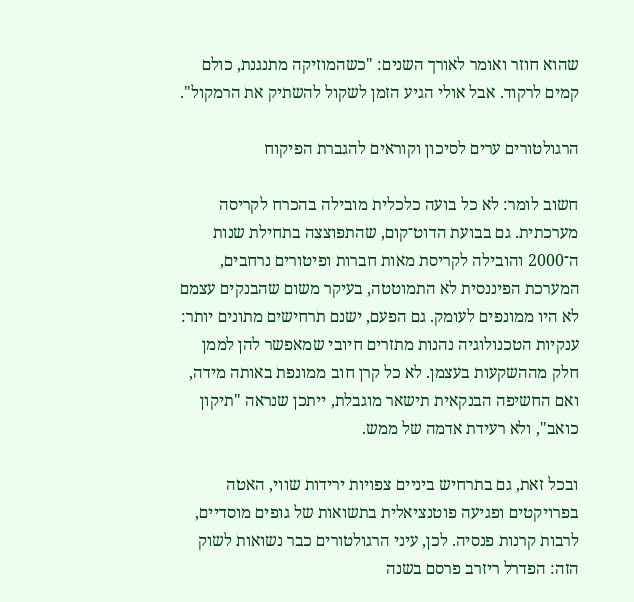שהוא חוזר ואומר לאורך השנים: "כשהמוזיקה מתנגנת, כולם קמים לרקוד. אבל אולי הגיע הזמן לשקול להשתיק את הרמקול".

הרגולטורים ערים לסיכון וקוראים להגברת הפיקוח

חשוב לומר: לא כל בועה כלכלית מובילה בהכרח לקריסה מערכתית. גם בבועת הדוט־קום, שהתפוצצה בתחילת שנות ה־2000 והובילה לקריסת מאות חברות ופיטורים נרחבים, המערכת הפיננסית לא התמוטטה, בעיקר משום שהבנקים עצמם לא היו ממונפים לעומק. גם הפעם, ישנם תרחישים מתונים יותר: ענקיות הטכנולוגיה נהנות מתזרים חיובי שמאפשר להן לממן חלק מההשקעות בעצמן. לא כל קרן חוב ממונפת באותה מידה, ואם החשיפה הבנקאית תישאר מוגבלת, ייתכן שנראה "תיקון כואב", ולא רעידת אדמה של ממש.

ובכל זאת, גם בתרחיש ביניים צפויות ירידות שווי, האטה בפרויקטים ופגיעה פוטנציאלית בתשואות של גופים מוסדיים, לרבות קרנות פנסיה. לכן, עיני הרגולטורים כבר נשואות לשוק הזה: הפדרל ריזרב פרסם בשנה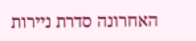האחרונה סדרת ניירות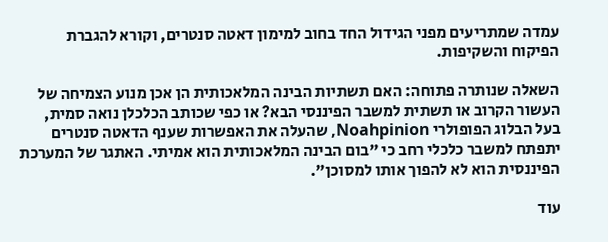עמדה שמתריעים מפני הגידול החד בחוב למימון דאטה סנטרים, וקורא להגברת הפיקוח והשקיפות.

השאלה שנותרה פתוחה: האם תשתיות הבינה המלאכותית הן אכן מנוע הצמיחה של העשור הקרוב או תשתית למשבר הפיננסי הבא? או כפי שכותב הכלכלן נואה סמית, בעל הבלוג הפופולרי Noahpinion, שהעלה את האפשרות שענף הדאטה סנטרים יתפתח למשבר כלכלי רחב כי "בום הבינה המלאכותית הוא אמיתי. האתגר של המערכת הפיננסית הוא לא להפוך אותו למסוכן".

עוד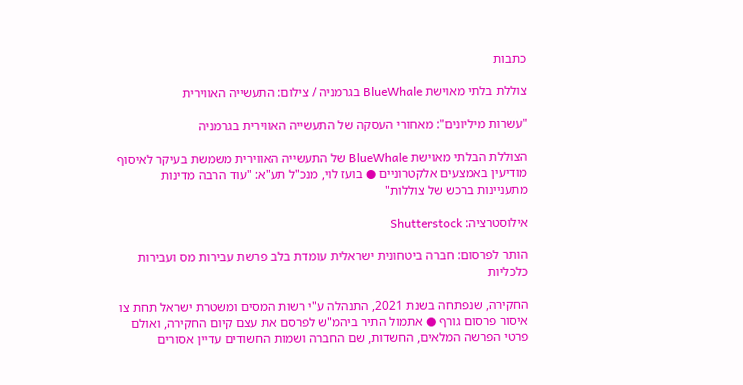כתבות

צוללת בלתי מאוישת BlueWhale בגרמניה / צילום: התעשייה האווירית

"עשרות מיליונים": מאחורי העסקה של התעשייה האווירית בגרמניה

הצוללת הבלתי מאוישת BlueWhale של התעשייה האווירית משמשת בעיקר לאיסוף מודיעין באמצעים אלקטרוניים ● בועז לוי, מנכ"ל תע"א: "עוד הרבה מדינות מתעניינות ברכש של צוללות"

אילוסטרציה: Shutterstock

הותר לפרסום: חברה ביטחונית ישראלית עומדת בלב פרשת עבירות מס ועבירות כלכליות

החקירה, שנפתחה בשנת 2021, התנהלה ע"י רשות המסים ומשטרת ישראל תחת צו איסור פרסום גורף ● אתמול התיר ביהמ"ש לפרסם את עצם קיום החקירה, ואולם פרטי הפרשה המלאים, החשדות, שם החברה ושמות החשודים עדיין אסורים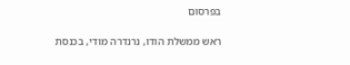בפרסום

ראש ממשלת הודו, נרנדרה מודי, בכנסת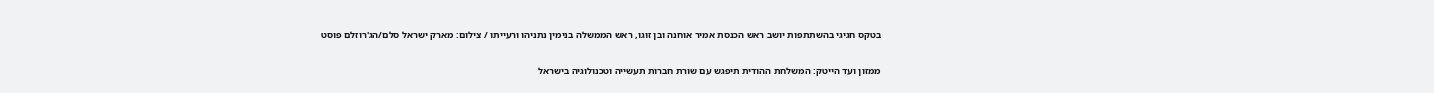בטקס חגיגי בהשתתפות יושב ראש הכנסת אמיר אוחנה ובן זוגו, ראש הממשלה בנימין נתניהו ורעייתו / צילום: מארק ישראל סלם/הג'רוזלם פוסט

ממזון ועד הייטק: המשלחת ההודית תיפגש עם שורת חברות תעשייה וטכנולוגיה בישראל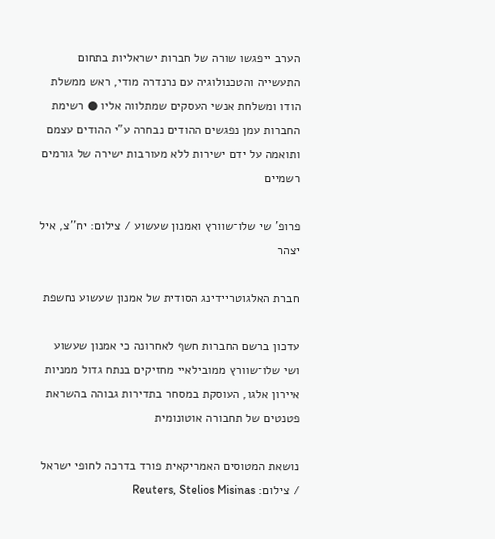הערב ייפגשו שורה של חברות ישראליות בתחום התעשייה והטכנולוגיה עם נרנדרה מודי, ראש ממשלת הודו ומשלחת אנשי העסקים שמתלווה אליו ● רשימת החברות עמן נפגשים ההודים נבחרה ע"י ההודים עצמם ותואמה על ידם ישירות ללא מעורבות ישירה של גורמים רשמיים

פרופ' שי שלו־שוורץ ואמנון שעשוע / צילום: יח''צ, איל יצהר

חברת האלגוטריידינג הסודית של אמנון שעשוע נחשפת

עדכון ברשם החברות חשף לאחרונה כי אמנון שעשוע ושי שלו־שוורץ ממובילאיי מחזיקים בנתח גדול ממניות איירון אלגו, העוסקת במסחר בתדירות גבוהה בהשראת פטנטים של תחבורה אוטונומית

נושאת המטוסים האמריקאית פורד בדרכה לחופי ישראל / צילום: Reuters, Stelios Misinas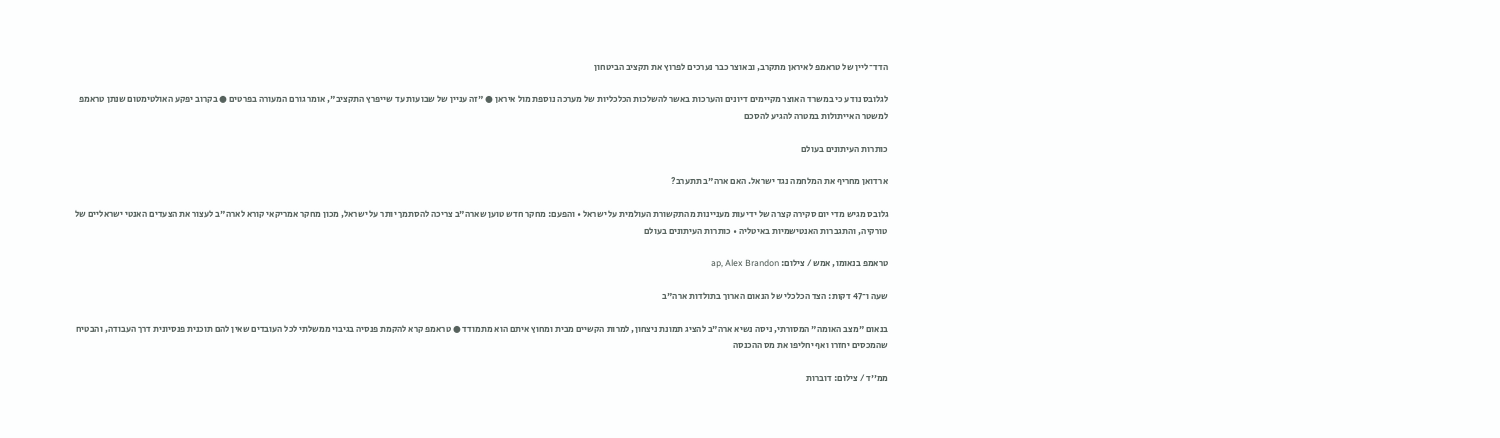הדד־ליין של טראמפ לאיראן מתקרב, ובאוצר כבר נערכים לפרוץ את תקציב הביטחון

לגלובס נודע כי במשרד האוצר מקיימים דיונים והערכות באשר להשלכות הכלכליות של מערכה נוספת מול איראן ● "זה עניין של שבועות עד שייפרץ התקציב", אומר גורם המעורה בפרטים ● בקרוב יפקע האולטימטום שנתן טראמפ למשטר האייתולות במטרה להגיע להסכם

כותרות העיתונים בעולם

ארדואן מחריף את המלחמה נגד ישראל. האם ארה"ב תתערב?

גלובס מגיש מדי יום סקירה קצרה של ידיעות מעניינות מהתקשורת העולמית על ישראל • והפעם: מחקר חדש טוען שארה"ב צריכה להסתמך יותר על ישראל, מכון מחקר אמריקאי קורא לארה"ב לעצור את הצעדים האנטי ישראליים של טורקיה, והתגברות האנטישמיות באיטליה • כותרות העיתונים בעולם

טראמפ בנאומו, אמש / צילום: ap, Alex Brandon

שעה ו־47 דקות: הצד הכלכלי של הנאום הארוך בתולדות ארה"ב

בנאום "מצב האומה" המסורתי, ניסה נשיא ארה"ב להציג תמונת ניצחון, למרות הקשיים מבית ומחוץ איתם הוא מתמודד ● טראמפ קרא להקמת פנסיה בגיבוי ממשלתי לכל העובדים שאין להם תוכנית פנסיונית דרך העבודה, והבטיח שהמכסים יחזרו ואף יחליפו את מס ההכנסה

ממ''ד / צילום: דוברות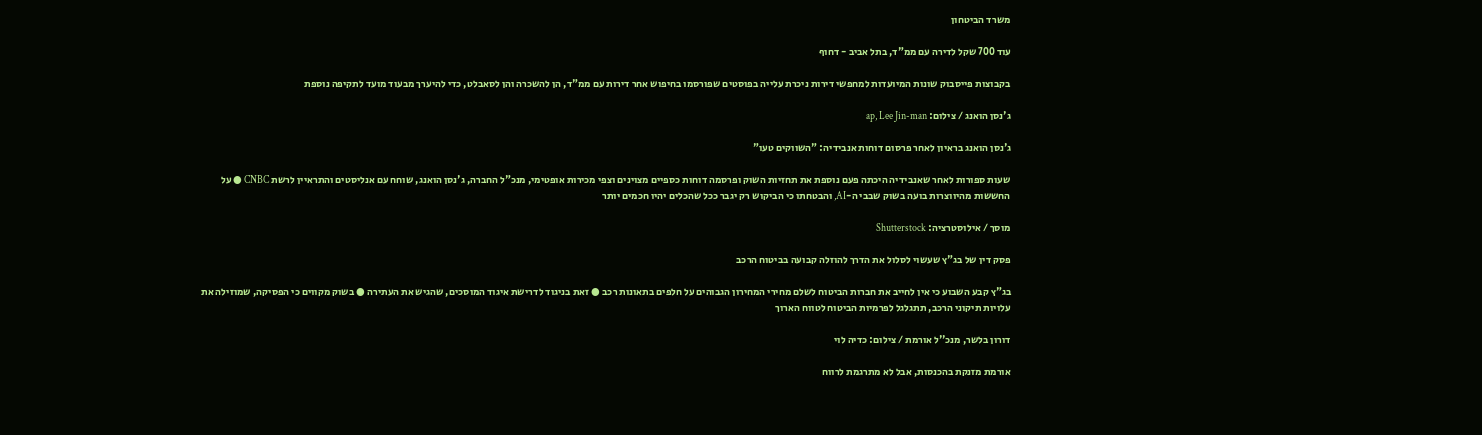משרד הביטחון

עוד 700 שקל לדירה עם ממ"ד, בתל אביב - דחוף

בקבוצות פייסבוק שונות המיועדות למחפשי דירות ניכרת עלייה בפוסטים שפורסמו בחיפוש אחר דירות עם ממ"ד, הן להשכרה והן לסאבלט, כדי להיערך מבעוד מועד לתקיפה נוספת

ג'נסן הואנג / צילום: ap, Lee Jin-man

ג'נסן הואנג בראיון לאחר פרסום דוחות אנבידיה: "השווקים טעו"

שעות ספורות לאחר שאנבידיה היכתה פעם נוספת את תחזיות השוק ופרסמה דוחות כספיים מצוינים וצפי מכירות אופטימי, מנכ"ל החברה, ג'נסן הואנג, שוחח עם אנליסטים והתראיין לרשת CNBC ● על החששות מהיווצרות בועה בשוק שבבי ה-AI, והבטחתו כי הביקוש רק יגבר ככל שהכלים יהיו חכמים יותר

מוסך / אילוסטרציה: Shutterstock

פסק דין של בג"ץ שעשוי לסלול את הדרך להוזלה קבועה בביטוח הרכב

בג"ץ קבע השבוע כי אין לחייב את חברות הביטוח לשלם מחירי המחירון הגבוהים על חלפים בתאונות רכב ● זאת בניגוד לדרישת איגוד המוסכים, שהגיש את העתירה ● בשוק מקווים כי הפסיקה, שמוזילה את עלויות תיקוני הרכב, תתגלגל לפרמיות הביטוח לטווח הארוך

דורון בלשר, מנכ''ל אורמת / צילום: כדיה לוי

אורמת מזנקת בהכנסות, אבל לא מתרגמת לרווח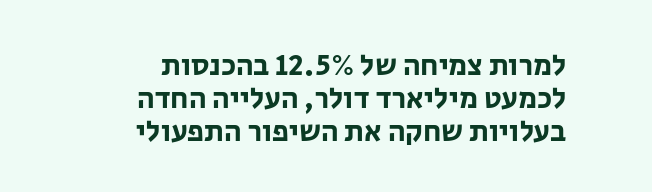למרות צמיחה של 12.5% בהכנסות לכמעט מיליארד דולר, העלייה החדה בעלויות שחקה את השיפור התפעולי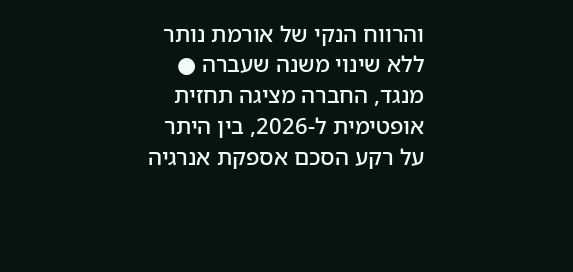והרווח הנקי של אורמת נותר ללא שינוי משנה שעברה ● מנגד, החברה מציגה תחזית אופטימית ל-2026, בין היתר על רקע הסכם אספקת אנרגיה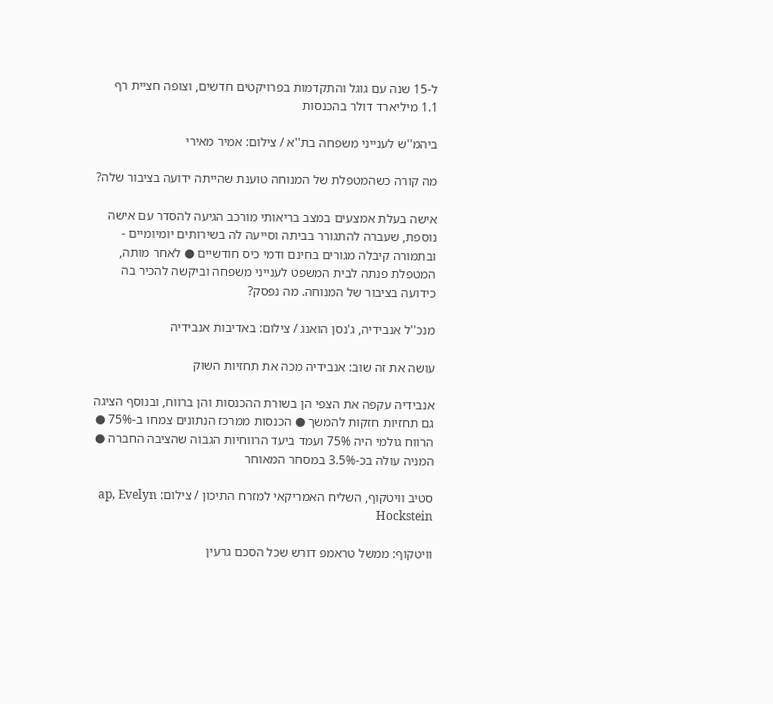ל-15 שנה עם גוגל והתקדמות בפרויקטים חדשים, וצופה חציית רף 1.1 מיליארד דולר בהכנסות

ביהמ''ש לענייני משפחה בת''א / צילום: אמיר מאירי

מה קורה כשהמטפלת של המנוחה טוענת שהייתה ידועה בציבור שלה?

אישה בעלת אמצעים במצב בריאותי מורכב הגיעה להסדר עם אישה נוספת, שעברה להתגורר בביתה וסייעה לה בשירותים יומיומיים - ובתמורה קיבלה מגורים בחינם ודמי כיס חודשיים ● לאחר מותה, המטפלת פנתה לבית המשפט לענייני משפחה וביקשה להכיר בה כידועה בציבור של המנוחה. מה נפסק?

מנכ''ל אנבידיה, ג'נסן הואנג / צילום: באדיבות אנבידיה

עושה את זה שוב: אנבידיה מכה את תחזיות השוק

אנבידיה עקפה את הצפי הן בשורת ההכנסות והן ברווח, ובנוסף הציגה גם תחזיות חזקות להמשך ● הכנסות ממרכז הנתונים צמחו ב-75% ● הרווח גולמי היה 75% ועמד ביעד הרווחיות הגבוה שהציבה החברה ● המניה עולה בכ-3.5% במסחר המאוחר

סטיב וויטקוף, השליח האמריקאי למזרח התיכון / צילום: ap, Evelyn Hockstein

וויטקוף: ממשל טראמפ דורש שכל הסכם גרעין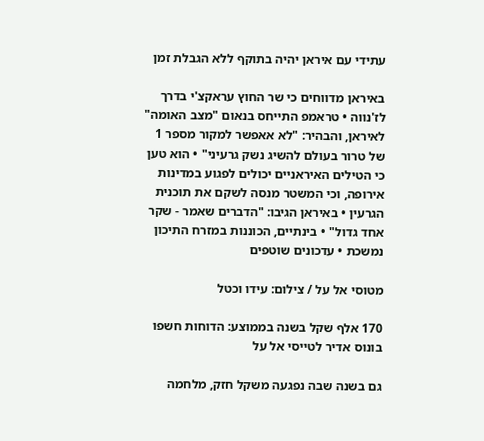עתידי עם איראן יהיה בתוקף ללא הגבלת זמן

באיראן מדווחים כי שר החוץ עראקצ'י בדרך לז'נווה • טראמפ התייחס בנאום "מצב האומה" לאיראן, והבהיר: "לא אאפשר למקור מספר 1 של טרור בעולם להשיג נשק גרעיני" • הוא טען כי הטילים האיראניים יכולים לפגוע במדינות אירופה, וכי המשטר מנסה לשקם את תוכנית הגרעין • באיראן הגיבו: "הדברים שאמר - שקר אחד גדול" • בינתיים, הכוננות במזרח התיכון נמשכת • עדכונים שוטפים

מטוסי אל על / צילום: עידו וכטל

170 אלף שקל בשנה בממוצע: הדוחות חשפו בונוס אדיר לטייסי אל על

גם בשנה שבה נפגעה משקל חזק, מלחמה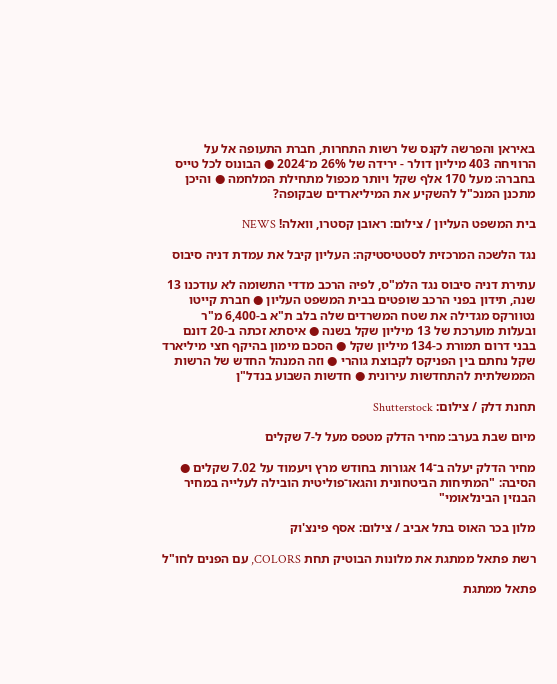באיראן והפרשה לקנס של רשות התחרות, חברת התעופה אל על הרוויחה 403 מיליון דולר - ירידה של 26% מ־2024 ● הבונוס לכל טייס בחברה: מעל 170 אלף שקל ויותר מכפול מתחילת המלחמה ● והיכן מתכנן המנכ"ל להשקיע את המיליארדים שבקופה?

בית המשפט העליון / צילום: ראובן קסטרו, וואלה! NEWS

נגד הלשכה המרכזית לסטטיסטיקה: העליון קיבל את עמדת דניה סיבוס

עתירת דניה סיבוס נגד הלמ"ס, לפיה הרכב מדדי התשומה לא עודכנו 13 שנה, תידון בפני הרכב שופטים בבית המשפט העליון ● חברת קייטו נטוורקס מגדילה את שטח המשרדים שלה בלב ת"א ב-6,400 מ"ר ובעלות מוערכת של 13 מיליון שקל בשנה ● איסתא זכתה ב-20 דונם בבני דרום תמורת כ-134 מיליון שקל ● הסכם מימון בהיקף חצי מיליארד שקל נחתם בין הפניקס לקבוצת גוהרי ● וזה המנהל החדש של הרשות הממשלתית להתחדשות עירונית ● חדשות השבוע בנדל"ן

תחנת דלק / צילום: Shutterstock

מיום שבת בערב: מחיר הדלק מטפס מעל ל-7 שקלים

מחיר הדלק יעלה ב־14 אגורות בחודש מרץ ויעמוד על 7.02 שקלים ● הסיבה: "המתיחות הביטחונית והגאו־פוליטית הובילה לעלייה במחיר הבנזין הבינלאומי"

מלון בכר האוס בתל אביב / צילום: אסף פינצ'וק

רשת פתאל ממתגת את מלונות הבוטיק תחת COLORS, עם הפנים לחו"ל

פתאל ממתגת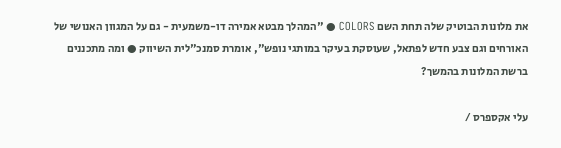את מלונות הבוטיק שלה תחת השם COLORS ● "המהלך מבטא אמירה דו-משמעית - גם על המגוון האנושי של האורחים וגם צבע חדש לפתאל, שעוסקת בעיקר במותגי נופש", אומרת סמנכ"לית השיווק ● ומה מתכננים ברשת המלונות בהמשך?

עלי אקספרס /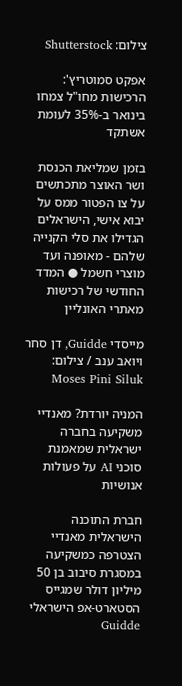צילום: Shutterstock

אפקט סמוטריץ': הרכישות מחו"ל צמחו בינואר ב-35% לעומת אשתקד

בזמן שמליאת הכנסת ושר האוצר מתכתשים על צו הפטור ממס על יבוא אישי, הישראלים הגדילו את סלי הקנייה שלהם - מאופנה ועד מוצרי חשמל ● המדד החודשי של רכישות מאתרי האונליין

מייסדי Guidde, דן סחר ויואב ענב / צילום: Moses Pini Siluk

המניה יורדת? מאנדיי משקיעה בחברה ישראלית שמאמנת סוכני AI על פעולות אנושיות

חברת התוכנה הישראלית מאנדיי הצטרפה כמשקיעה במסגרת סיבוב בן 50 מיליון דולר שמגייס הסטארט-אפ הישראלי Guidde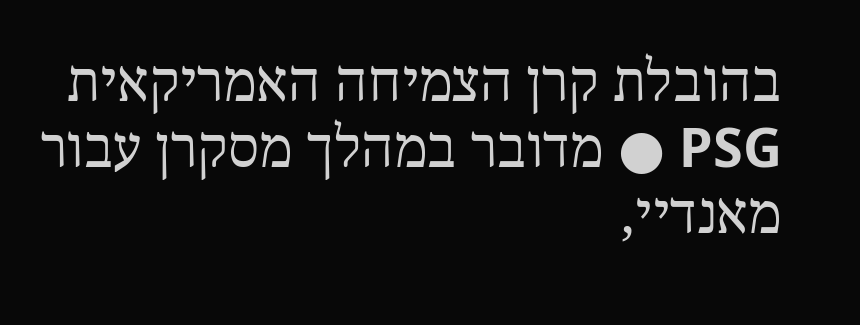בהובלת קרן הצמיחה האמריקאית PSG ● מדובר במהלך מסקרן עבור מאנדיי,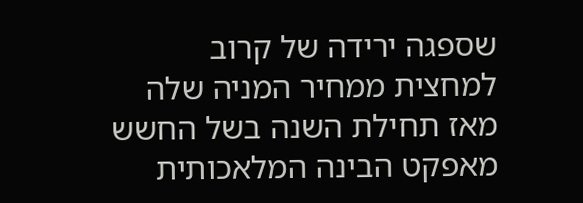שספגה ירידה של קרוב למחצית ממחיר המניה שלה מאז תחילת השנה בשל החשש מאפקט הבינה המלאכותית